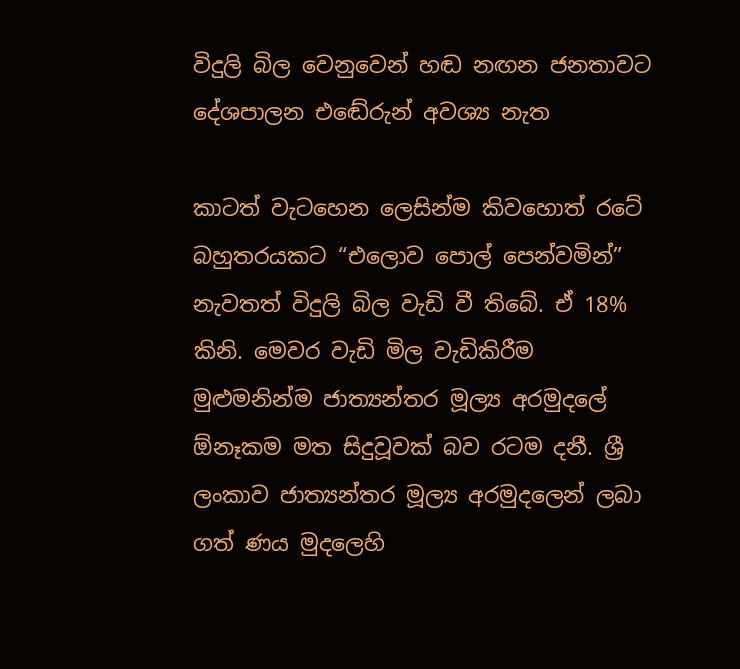විදුලි බිල වෙනුවෙන් හඬ නඟන ජනතාවට දේශපාලන එඬේරුන් අවශ්‍ය නැත

කාටත් වැටහෙන ලෙසින්ම කිවහොත් රටේ බහුතරයකට “එලොව පොල් පෙන්වමින්” නැවතත් විදුලි බිල වැඩි වී තිබේ. ඒ 18% කිනි. මෙවර වැඩි මිල වැඩිකිරීම මුළුමනින්ම ජාත්‍යන්තර මූල්‍ය අරමුදලේ ඕනෑකම මත සිදුවූවක් බව රටම දනී. ශ්‍රී ලංකාව ජාත්‍යන්තර මූල්‍ය අරමුදලෙන් ලබා ගත් ණය මුදලෙහි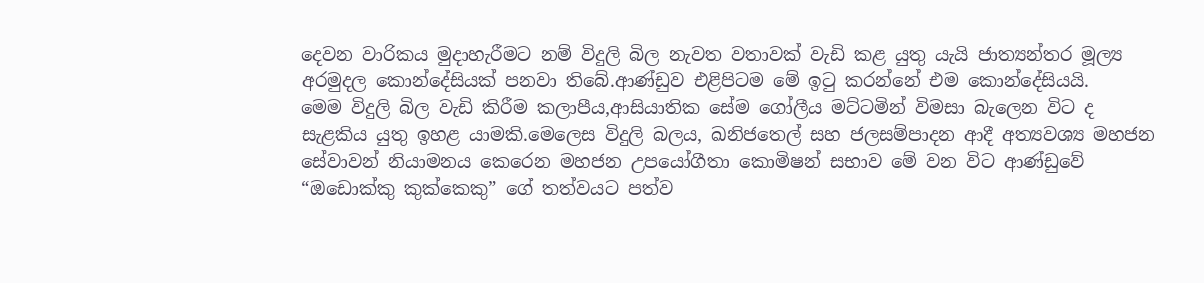දෙවන වාරිකය මුදාහැරීමට නම් විදුලි බිල නැවත වතාවක් වැඩි කළ යුතු යැයි ජාත්‍යන්තර මූල්‍ය අරමුදල කොන්දේසියක් පනවා තිබේ.ආණ්ඩුව එළිපිටම මේ ඉටු කරන්නේ එම කොන්දේසියයි.
මෙම විදුලි බිල වැඩි කිරීම කලාපීය,ආසියාතික සේම ගෝලීය මට්ටමින් විමසා බැලෙන විට ද සැළකිය යුතු ඉහළ යාමකි.මෙලෙස විදුලි බලය, ඛනිජතෙල් සහ ජලසම්පාදන ආදී අත්‍යවශ්‍ය මහජන සේවාවන් නියාමනය කෙරෙන මහජන උපයෝගීතා කොමිෂන් සභාව මේ වන විට ආණ්ඩුවේ “ඔඩොක්කු කුක්කෙකු” ගේ තත්වයට පත්ව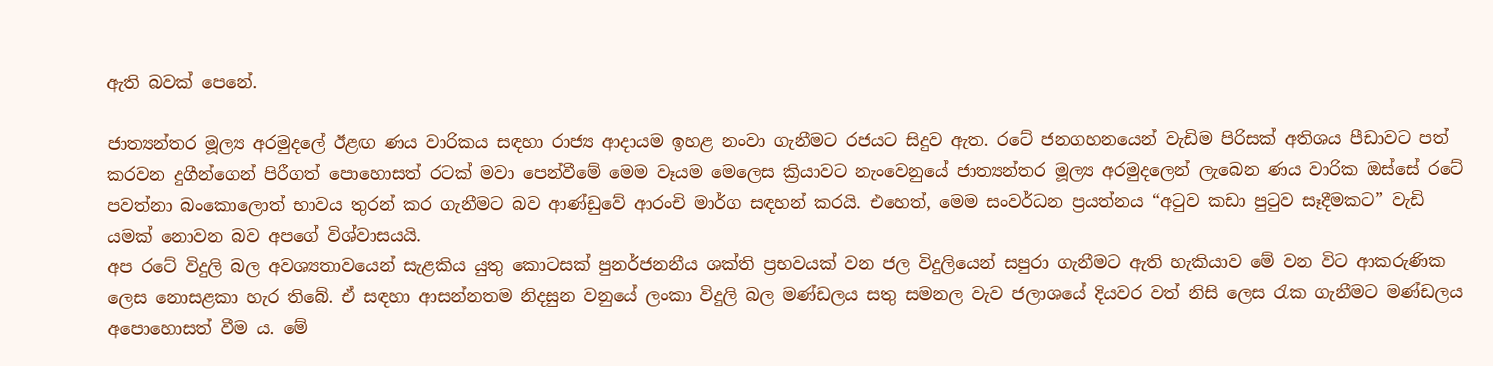ඇති බවක් පෙනේ.

ජාත්‍යන්තර මූල්‍ය අරමුදලේ ඊළඟ ණය වාරිකය සඳහා රාජ්‍ය ආදායම ඉහළ නංවා ගැනීමට රජයට සිදුව ඇත. රටේ ජනගහනයෙන් වැඩිම පිරිසක් අතිශය පීඩාවට පත් කරවන දුගීන්ගෙන් පිරීගත් පොහොසත් රටක් මවා පෙන්වීමේ මෙම වෑයම මෙලෙස ක්‍රියාවට නැංවෙනුයේ ජාත්‍යන්තර මූල්‍ය අරමුදලෙන් ලැබෙන ණය වාරික ඔස්සේ රටේ පවත්නා බංකොලොත් භාවය තුරන් කර ගැනීමට බව ආණ්ඩුවේ ආරංචි මාර්ග සඳහන් කරයි. එහෙත්, මෙම සංවර්ධන ප්‍රයත්නය “අටුව කඩා පුටුව සෑදීමකට” වැඩි යමක් නොවන බව අපගේ විශ්වාසයයි.
අප රටේ විදුලි බල අවශ්‍යතාවයෙන් සැළකිය යුතු කොටසක් පුනර්ජනනීය ශක්ති ප්‍රභවයක් වන ජල විදුලියෙන් සපුරා ගැනීමට ඇති හැකියාව මේ වන විට ආකරුණික ලෙස නොසළකා හැර තිබේ. ඒ සඳහා ආසන්නතම නිදසුන වනුයේ ලංකා විදුලි බල මණ්ඩලය සතු සමනල වැව ජලාශයේ දියවර වත් නිසි ලෙස රැක ගැනීමට මණ්ඩලය අපොහොසත් වීම ය. මේ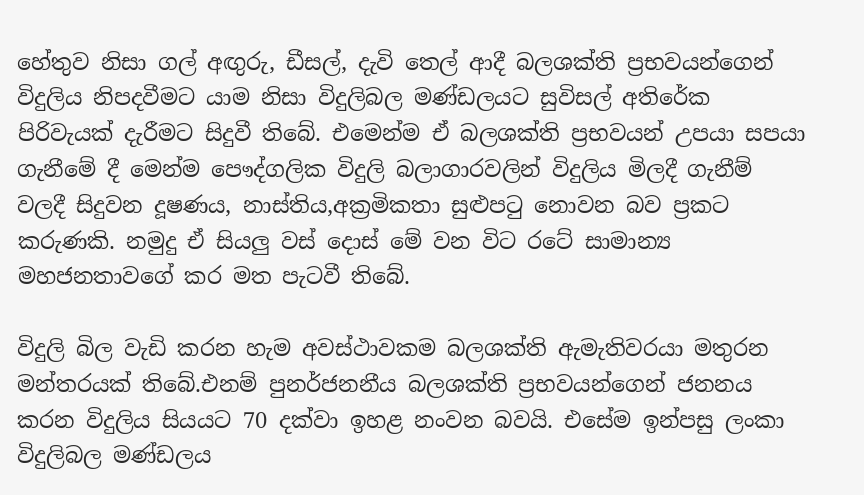හේතුව නිසා ගල් අඟුරු, ඩීසල්, දැවි තෙල් ආදී බලශක්ති ප්‍රභවයන්ගෙන් විදුලිය නිපදවීමට යාම නිසා විදුලිබල මණ්ඩලයට සුවිසල් අතිරේක පිරිවැයක් දැරීමට සිදුවී තිබේ. එමෙන්ම ඒ බලශක්ති ප්‍රභවයන් උපයා සපයා ගැනීමේ දී මෙන්ම පෞද්ගලික විදුලි බලාගාරවලින් විදුලිය මිලදී ගැනීම් වලදී සිදුවන දූෂණය, නාස්තිය,අක්‍රමිකතා සුළුපටු නොවන බව ප්‍රකට කරුණකි. නමුදු ඒ සියලු වස් දොස් මේ වන විට රටේ සාමාන්‍ය මහජනතාවගේ කර මත පැටවී තිබේ.

විදුලි බිල වැඩි කරන හැම අවස්ථාවකම බලශක්ති ඇමැතිවරයා මතුරන මන්තරයක් තිබේ.එනම් පුනර්ජනනීය බලශක්ති ප්‍රභවයන්ගෙන් ජනනය කරන විදුලිය සියයට 70 දක්වා ඉහළ නංවන බවයි. එසේම ඉන්පසු ලංකා විදුලිබල මණ්ඩලය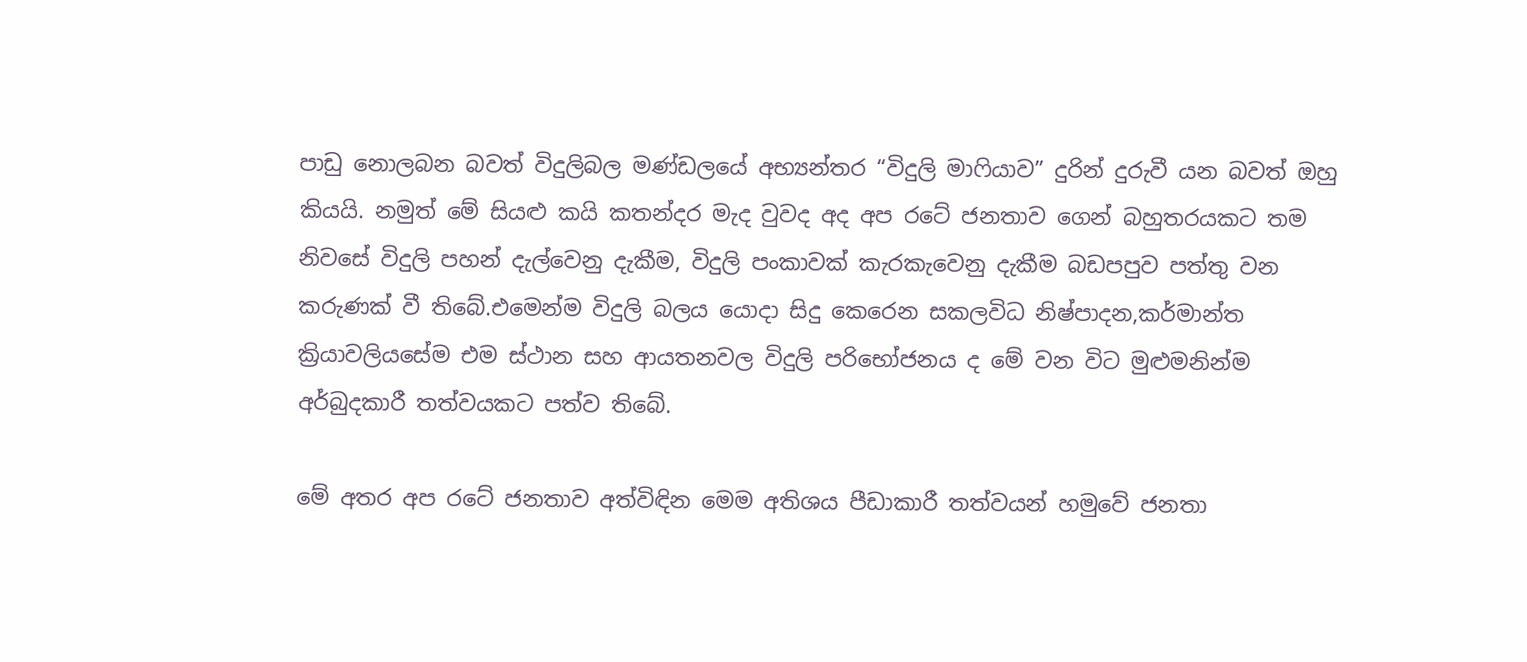පාඩු නොලබන බවත් විදුලිබල මණ්ඩලයේ අභ්‍යන්තර “විදුලි මාෆියාව” දුරින් දුරුවී යන බවත් ඔහු කියයි. නමුත් මේ සියළු කයි කතන්දර මැද වුවද අද අප රටේ ජනතාව ගෙන් බහුතරයකට තම නිවසේ විදුලි පහන් දැල්වෙනු දැකීම, විදුලි පංකාවක් කැරකැවෙනු දැකීම බඩපපුව පත්තු වන කරුණක් වී තිබේ.එමෙන්ම විදුලි බලය යොදා සිදු කෙරෙන සකලවිධ නිෂ්පාදන,කර්මාන්ත ක්‍රියාවලියසේම එම ස්ථාන සහ ආයතනවල විදුලි පරිභෝජනය ද මේ වන විට මුළුමනින්ම අර්බුදකාරී තත්වයකට පත්ව තිබේ.

මේ අතර අප රටේ ජනතාව අත්විඳින මෙම අතිශය පීඩාකාරී තත්වයන් හමුවේ ජනතා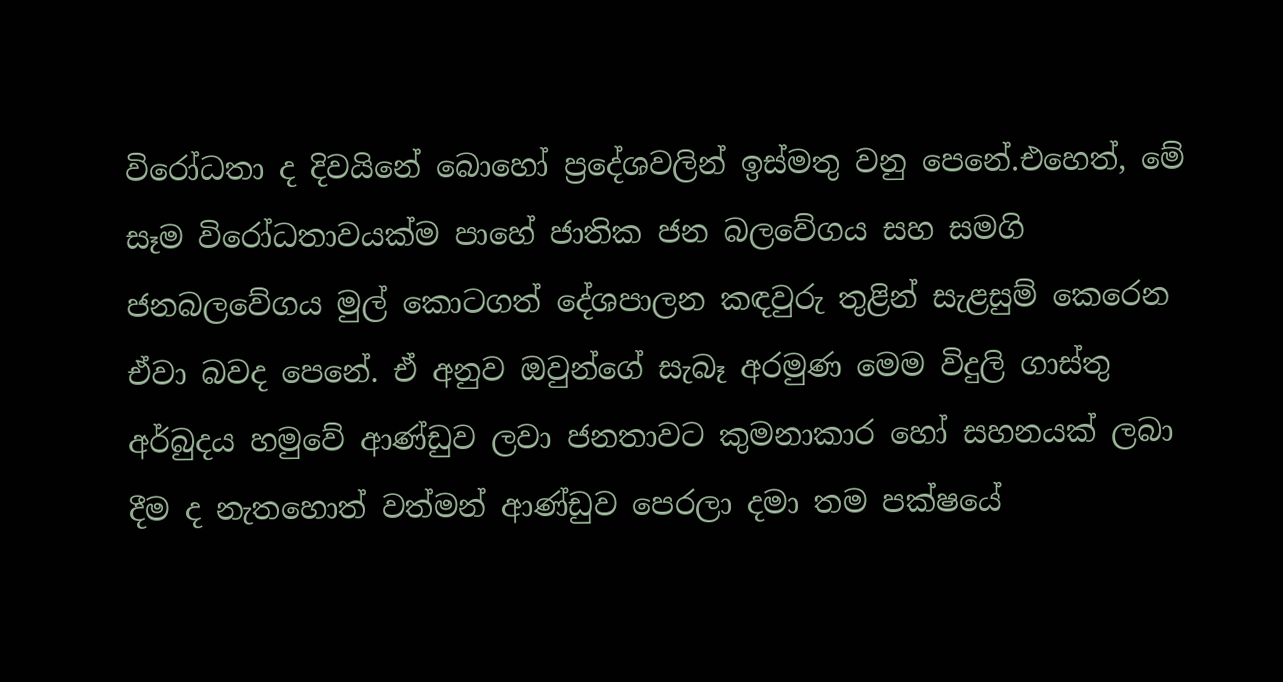විරෝධතා ද දිවයිනේ බොහෝ ප්‍රදේශවලින් ඉස්මතු වනු පෙනේ.එහෙත්, මේ සෑම විරෝධතාවයක්ම පාහේ ජාතික ජන බලවේගය සහ සමගි ජනබලවේගය මුල් කොටගත් දේශපාලන කඳවුරු තුළින් සැළසුම් කෙරෙන ඒවා බවද පෙනේ. ඒ අනුව ඔවුන්ගේ සැබෑ අරමුණ මෙම විදුලි ගාස්තු අර්බුදය හමුවේ ආණ්ඩුව ලවා ජනතාවට කුමනාකාර හෝ සහනයක් ලබා දීම ද නැතහොත් වත්මන් ආණ්ඩුව පෙරලා දමා තම පක්ෂයේ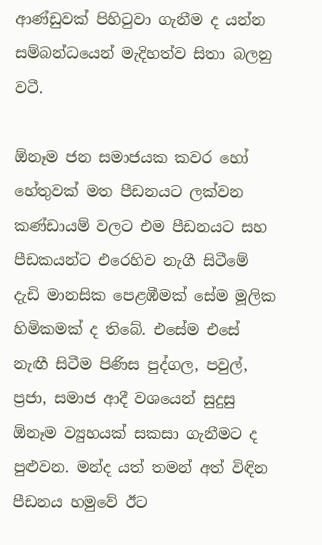ආණ්ඩුවක් පිහිටුවා ගැනීම ද යන්න සම්බන්ධයෙන් මැදිහත්ව සිතා බලනු වටී.

ඕනෑම ජන සමාජයක කවර හෝ හේතුවක් මත පීඩනයට ලක්වන කණ්ඩායම් වලට එම පීඩනයට සහ පීඩකයන්ට එරෙහිව නැගී සිටීමේ දැඩි මානසික පෙළඹීමක් සේම මූලික හිමිකමක් ද තිබේ. එසේම එසේ නැඟී සිටීම පිණිස පුද්ගල, පවුල්, ප්‍රජා, සමාජ ආදී වශයෙන් සුදුසු ඕනෑම ව්‍යුහයක් සකසා ගැනීමට ද පුළුවන. මන්ද යත් තමන් අත් විඳින පීඩනය හමුවේ ඊට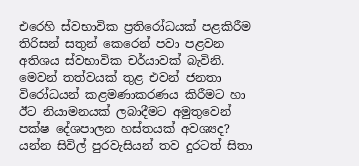එරෙහි ස්වභාවික ප්‍රතිරෝධයක් පළකිරීම තිරිසන් සතුන් කෙරෙන් පවා පළවන අතිශය ස්වභාවික චර්යාවක් බැවිනි.
මෙවන් තත්වයක් තුළ එවන් ජනතා විරෝධයන් කළමණාකරණය කිරීමට හා ඊට නියාමනයක් ලබාදීමට අමුතුවෙන් පක්ෂ දේශපාලන හස්තයක් අවශ්‍යද? යන්න සිවිල් පුරවැසියන් තව දුරටත් සිතා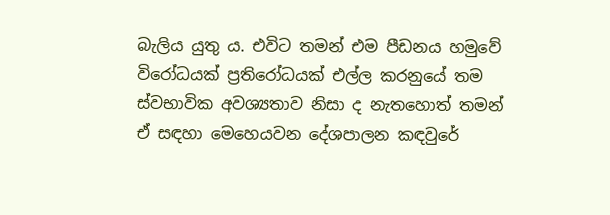බැලිය යුතු ය. එවිට තමන් එම පීඩනය හමුවේ විරෝධයක් ප්‍රතිරෝධයක් එල්ල කරනුයේ තම ස්වභාවික අවශ්‍යතාව නිසා ද නැතහොත් තමන් ඒ සඳහා මෙහෙයවන දේශපාලන කඳවුරේ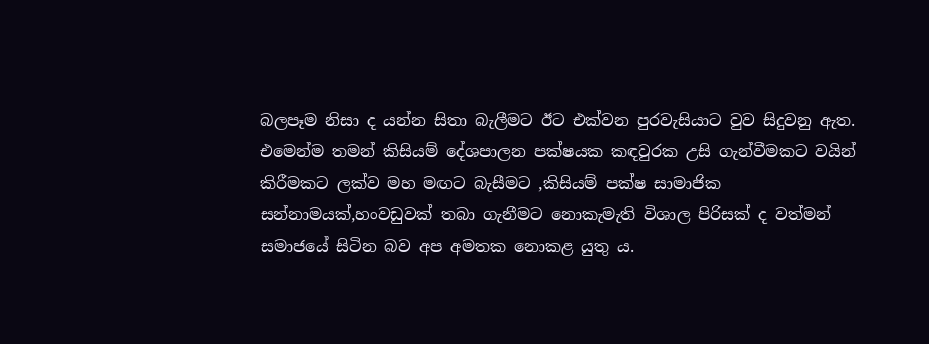බලපෑම නිසා ද යන්න සිතා බැලීමට ඊට එක්වන පුරවැසියාට වුව සිදුවනු ඇත. එමෙන්ම තමන් කිසියම් දේශපාලන පක්ෂයක කඳවුරක උසි ගැන්වීමකට වයින් කිරීමකට ලක්ව මහ මඟට බැසීමට ,කිසියම් පක්ෂ සාමාජික සන්නාමයක්,හංවඩුවක් තබා ගැනීමට නොකැමැති විශාල පිරිසක් ද වත්මන් සමාජයේ සිටින බව අප අමතක නොකළ යුතු ය.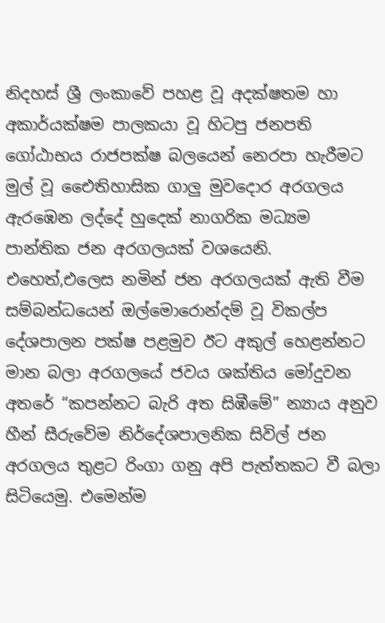නිදහස් ශ්‍රී ලංකාවේ පහළ වූ අදක්ෂතම හා අකාර්යක්ෂම පාලකයා වූ හිටපු ජනපති ගෝඨාභය රාජපක්ෂ බලයෙන් නෙරපා හැරීමට මුල් වූ එෛතිහාසික ගාලු මුවදොර අරගලය ඇරඹෙන ලද්දේ හුදෙක් නාගරික මධ්‍යම පාන්තික ජන අරගලයක් වශයෙනි. එහෙත්,එලෙස නමින් ජන අරගලයක් ඇති වීම සම්බන්ධයෙන් ඔල්මොරොන්දම් වූ විකල්ප දේශපාලන පක්ෂ පළමුව ඊට අකුල් හෙළන්නට මාන බලා අරගලයේ ජවය ශක්තිය මෝදුවන අතරේ “කපන්නට බැරි අත සිඹීමේ” න්‍යාය අනුව හීන් සීරුවේම නිර්දේශපාලනික සිවිල් ජන අරගලය තුළට රිංගා ගනු අපි පැත්තකට වී බලා සිටියෙමු. එමෙන්ම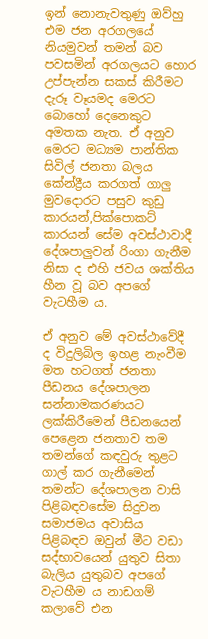ඉන් නොනැවතුණු ඔව්හු එම ජන අරගලයේ නියමුවන් තමන් බව පවසමින් අරගලයට හොර උප්පැන්න සකස් කිරීමට දැරූ වෑයමද මෙරට බොහෝ දෙනෙකුට අමතක නැත. ඒ අනුව මෙරට මධ්‍යම පාන්තික සිවිල් ජනතා බලය කේන්ද්‍රීය කරගත් ගාලු මුවදොරට පසුව කුඩු කාරයන්,පික්පොකට් කාරයන් සේම අවස්ථාවාදී දේශපාලුවන් රිංගා ගැනීම නිසා ද එහි ජවය ශක්තිය හීන වූ බව අපගේ වැටහීම ය.

ඒ අනුව මේ අවස්ථාවේදී ද විදුලිබිල ඉහළ නැංවීම මත හටගත් ජනතා පීඩනය දේශපාලන සන්නාමකරණයට ලක්කිරීමෙන් පීඩනයෙන් පෙළෙන ජනතාව තම තමන්ගේ කඳවුරු තුළට ගාල් කර ගැනීමෙන් තමන්ට දේශපාලන වාසි පිළිබඳවසේම සිදුවන සමාජමය අවාසිය පිළිබඳව ඔවුන් මීට වඩා සද්භාවයෙන් යුතුව සිතා බැලිය යුතුබව අපගේ වැටහීම ය නාඩගම් කලාවේ එන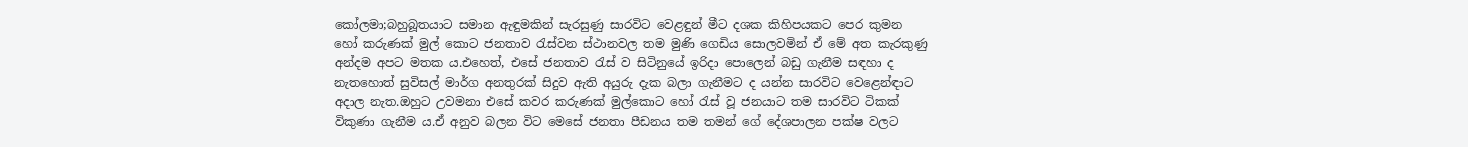කෝලමා;බහුබූතයාට සමාන ඇඳුමකින් සැරසුණු සාරවිට වෙළඳුන් මීට දශක කිහිපයකට පෙර කුමන හෝ කරුණක් මුල් කොට ජනතාව රැස්වන ස්ථානවල තම මුණි ගෙඩිය සොලවමින් ඒ මේ අත කැරකුණු අන්දම අපට මතක ය.එහෙත්, එසේ ජනතාව රැස් ව සිටිනුයේ ඉරිදා පොලෙන් බඩු ගැනීම සඳහා ද නැතහොත් සුවිසල් මාර්ග අනතුරක් සිදුව ඇති අයුරු දැක බලා ගැනීමට ද යන්න සාරවිට වෙළෙන්ඳාට අදාල නැත.ඔහුට උවමනා එසේ කවර කරුණක් මුල්කොට හෝ රැස් වූ ජනයාට තම සාරවිට ටිකක් විකුණා ගැනීම ය.ඒ අනුව බලන විට මෙසේ ජනතා පීඩනය තම තමන් ගේ දේශපාලන පක්ෂ වලට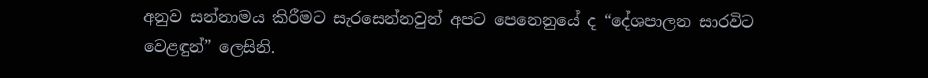අනුව සන්නාමය කිරීමට සැරසෙන්නවුන් අපට පෙනෙනුයේ ද “දේශපාලන සාරවිට වෙළඳුන්” ලෙසිනි.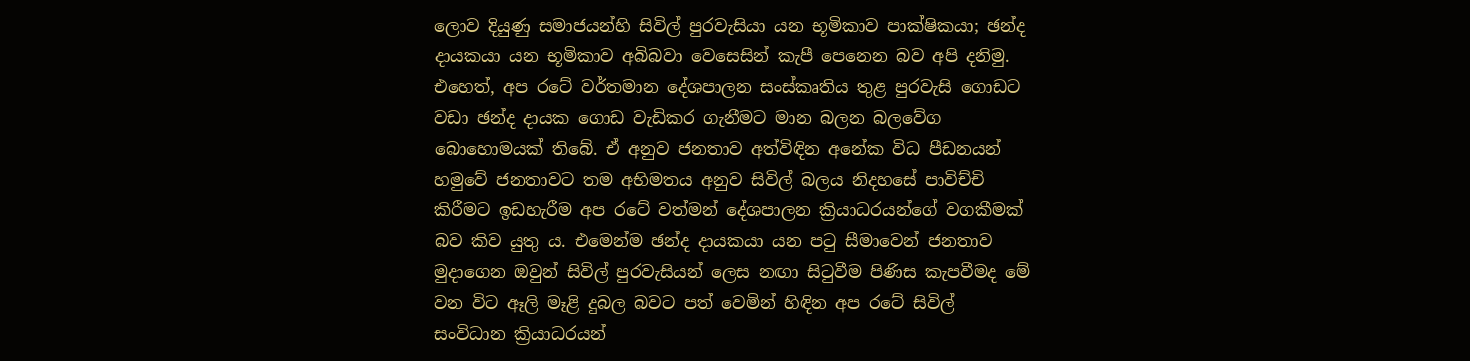ලොව දියුණු සමාජයන්හි සිවිල් පුරවැසියා යන භූමිකාව පාක්ෂිකයා; ඡන්ද දායකයා යන භූමිකාව අබිබවා වෙසෙසින් කැපී පෙනෙන බව අපි දනිමු. එහෙත්, අප රටේ වර්තමාන දේශපාලන සංස්කෘතිය තුළ පුරවැසි ගොඩට වඩා ඡන්ද දායක ගොඩ වැඩිකර ගැනීමට මාන බලන බලවේග බොහොමයක් තිබේ. ඒ අනුව ජනතාව අත්විඳින අනේක විධ පීඩනයන් හමුවේ ජනතාවට තම අභිමතය අනුව සිවිල් බලය නිදහසේ පාවිච්චි කිරීමට ඉඩහැරීම අප රටේ වත්මන් දේශපාලන ක්‍රියාධරයන්ගේ වගකීමක් බව කිව යුතු ය. එමෙන්ම ඡන්ද දායකයා යන පටු සීමාවෙන් ජනතාව මුදාගෙන ඔවුන් සිවිල් පුරවැසියන් ලෙස නඟා සිටුවීම පිණිස කැපවීමද මේ වන විට ඈලි මෑළි දුබල බවට පත් වෙමින් හිඳින අප රටේ සිවිල් සංවිධාන ක්‍රියාධරයන්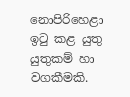නොපිරිහෙළා ඉටු කළ යුතු යුතුකම් හා වගකීමකි.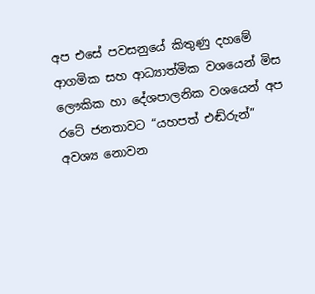අප එසේ පවසනුයේ කිතුණු දහමේ ආගමික සහ ආධ්‍යාත්මික වශයෙන් මිස ලෞකික හා දේශපාලනික වශයෙන් අප රටේ ජනතාවට “යහපත් එඬ්රුන්” අවශ්‍ය නොවන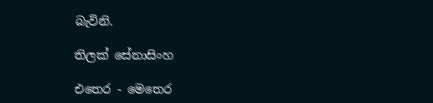බැවිනි.

තිලක් සේනාසිංහ

එතෙර - මෙතෙර